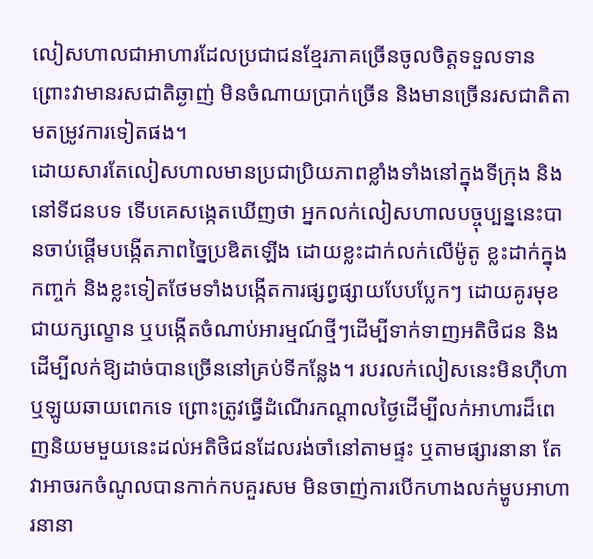លៀសហាលជាអាហារដែលប្រជាជនខ្មែរភាគច្រើនចូលចិត្តទទួលទាន ព្រោះវាមានរសជាតិឆ្ងាញ់ មិនចំណាយប្រាក់ច្រើន និងមានច្រើនរសជាតិតាមតម្រូវការទៀតផង។
ដោយសារតែលៀសហាលមានប្រជាប្រិយភាពខ្លាំងទាំងនៅក្នុងទីក្រុង និងនៅទីជនបទ ទើបគេសង្កេតឃើញថា អ្នកលក់លៀសហាលបច្ចុប្បន្ននេះបានចាប់ផ្តើមបង្កើតភាពច្នៃប្រឌិតឡើង ដោយខ្លះដាក់លក់លើម៉ូតូ ខ្លះដាក់ក្នុងកញ្ចក់ និងខ្លះទៀតថែមទាំងបង្កើតការផ្សព្វផ្សាយបែបប្លែកៗ ដោយគូរមុខជាយក្សល្ខោន ឬបង្កើតចំណាប់អារម្មណ៍ថ្មីៗដើម្បីទាក់ទាញអតិថិជន និងដើម្បីលក់ឱ្យដាច់បានច្រើននៅគ្រប់ទីកន្លែង។ របរលក់លៀសនេះមិនហ៊ឺហា ឬឡូយឆាយពេកទេ ព្រោះត្រូវធ្វើដំណើរកណ្តាលថ្ងៃដើម្បីលក់អាហារដ៏ពេញនិយមមួយនេះដល់អតិថិជនដែលរង់ចាំនៅតាមផ្ទះ ឬតាមផ្សារនានា តែវាអាចរកចំណូលបានកាក់កបគួរសម មិនចាញ់ការបើកហាងលក់ម្ហូបអាហារនានា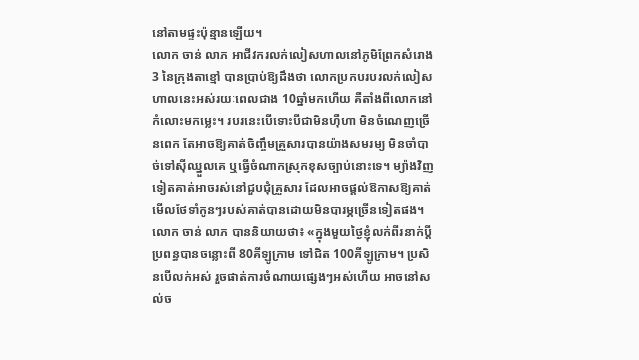នៅតាមផ្ទះប៉ុន្មានឡើយ។
លោក ចាន់ លាភ អាជីវករលក់លៀសហាលនៅភូមិព្រែកសំរោង3 នៃក្រុងតាខ្មៅ បានប្រាប់ឱ្យដឹងថា លោកប្រកបរបរលក់លៀសហាលនេះអស់រយៈពេលជាង 10ឆ្នាំមកហើយ គឺតាំងពីលោកនៅកំលោះមកម្លេះ។ របរនេះបើទោះបីជាមិនហ៊ឺហា មិនចំណេញច្រើនពេក តែអាចឱ្យគាត់ចិញ្ចឹមគ្រួសារបានយ៉ាងសមរម្យ មិនចាំបាច់ទៅស៊ីឈ្នួលគេ ឬធ្វើចំណាកស្រុកខុសច្បាប់នោះទេ។ ម្យ៉ាងវិញទៀតគាត់អាចរស់នៅជួបជុំគ្រួសារ ដែលអាចផ្តល់ឱកាសឱ្យគាត់មើលថែទាំកូនៗរបស់គាត់បានដោយមិនបារម្ភច្រើនទៀតផង។
លោក ចាន់ លាភ បាននិយាយថា៖ «ក្នុងមួយថ្ងៃខ្ញុំលក់ពីរនាក់ប្តីប្រពន្ធបានចន្លោះពី 80គីឡូក្រាម ទៅជិត 100គីឡូក្រាម។ ប្រសិនបើលក់អស់ រួចផាត់ការចំណាយផ្សេងៗអស់ហើយ អាចនៅសល់ច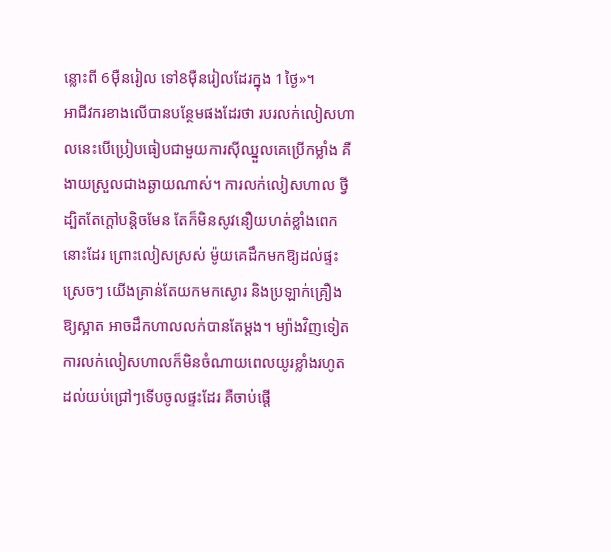ន្លោះពី 6ម៉ឺនរៀល ទៅ8ម៉ឺនរៀលដែរក្នុង 1ថ្ងៃ»។
អាជីវករខាងលើបានបន្ថែមផងដែរថា របរលក់លៀសហាលនេះបើប្រៀបធៀបជាមួយការស៊ីឈ្នួលគេប្រើកម្លាំង គឺងាយស្រួលជាងឆ្ងាយណាស់។ ការលក់លៀសហាល ថ្វីដ្បិតតែក្តៅបន្តិចមែន តែក៏មិនសូវនឿយហត់ខ្លាំងពេកនោះដែរ ព្រោះលៀសស្រស់ ម៉ូយគេដឹកមកឱ្យដល់ផ្ទះស្រេចៗ យើងគ្រាន់តែយកមកស្ងោរ និងប្រឡាក់គ្រឿងឱ្យស្អាត អាចដឹកហាលលក់បានតែម្ដង។ ម្យ៉ាងវិញទៀតការលក់លៀសហាលក៏មិនចំណាយពេលយូរខ្លាំងរហូតដល់យប់ជ្រៅៗទើបចូលផ្ទះដែរ គឺចាប់ផ្តើ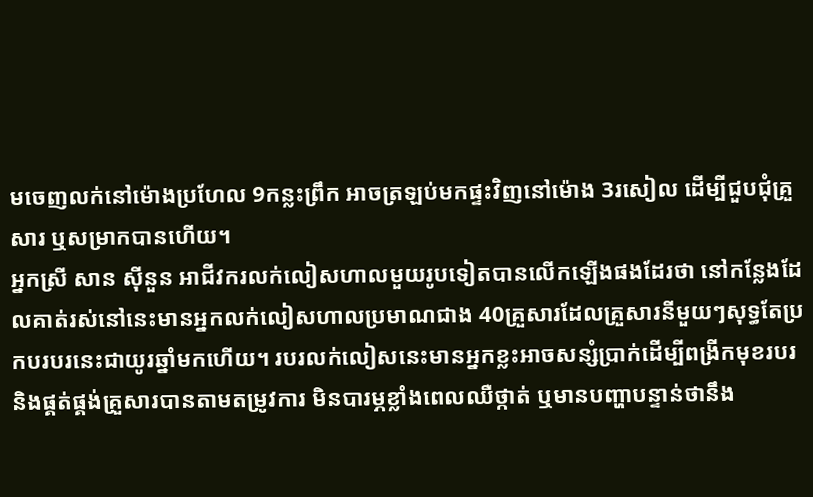មចេញលក់នៅម៉ោងប្រហែល 9កន្លះព្រឹក អាចត្រឡប់មកផ្ទះវិញនៅម៉ោង 3រសៀល ដើម្បីជួបជុំគ្រួសារ ឬសម្រាកបានហើយ។
អ្នកស្រី សាន ស៊ីនួន អាជីវករលក់លៀសហាលមួយរូបទៀតបានលើកឡើងផងដែរថា នៅកន្លែងដែលគាត់រស់នៅនេះមានអ្នកលក់លៀសហាលប្រមាណជាង 40គ្រួសារដែលគ្រួសារនីមួយៗសុទ្ធតែប្រកបរបរនេះជាយូរឆ្នាំមកហើយ។ របរលក់លៀសនេះមានអ្នកខ្លះអាចសន្សំប្រាក់ដើម្បីពង្រីកមុខរបរ និងផ្គត់ផ្គង់គ្រួសារបានតាមតម្រូវការ មិនបារម្ភខ្លាំងពេលឈឺថ្កាត់ ឬមានបញ្ហាបន្ទាន់ថានឹង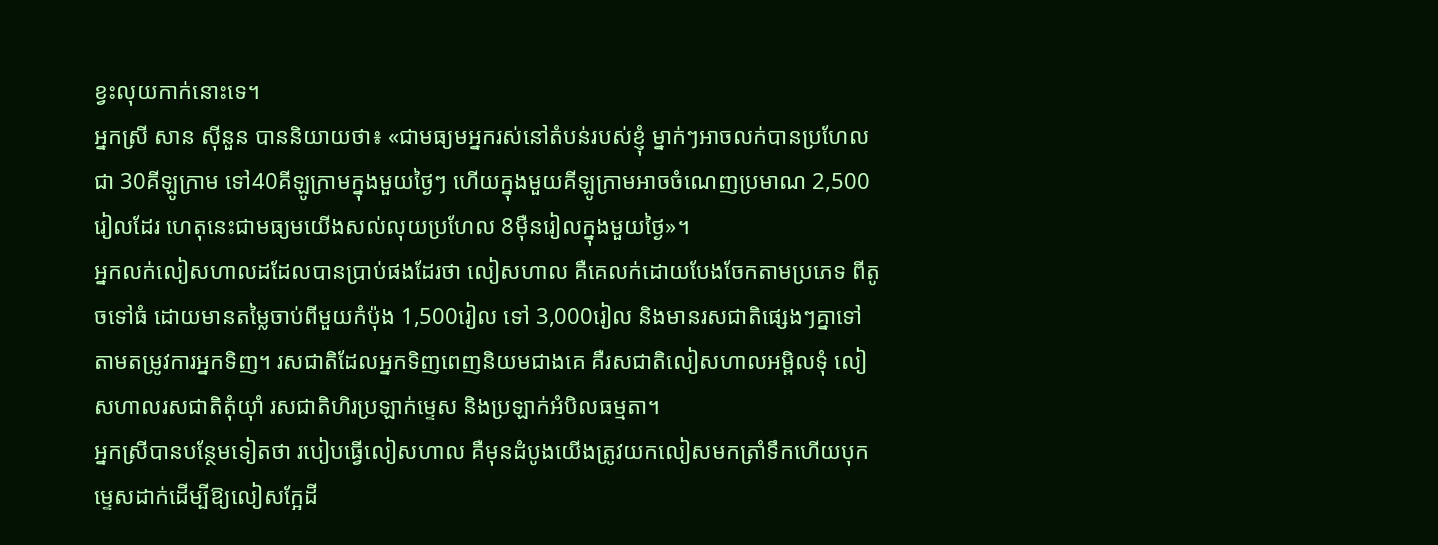ខ្វះលុយកាក់នោះទេ។
អ្នកស្រី សាន ស៊ីនួន បាននិយាយថា៖ «ជាមធ្យមអ្នករស់នៅតំបន់របស់ខ្ញុំ ម្នាក់ៗអាចលក់បានប្រហែលជា 30គីឡូក្រាម ទៅ40គីឡូក្រាមក្នុងមួយថ្ងៃៗ ហើយក្នុងមួយគីឡូក្រាមអាចចំណេញប្រមាណ 2,500រៀលដែរ ហេតុនេះជាមធ្យមយើងសល់លុយប្រហែល 8ម៉ឺនរៀលក្នុងមួយថ្ងៃ»។
អ្នកលក់លៀសហាលដដែលបានប្រាប់ផងដែរថា លៀសហាល គឺគេលក់ដោយបែងចែកតាមប្រភេទ ពីតូចទៅធំ ដោយមានតម្លៃចាប់ពីមួយកំប៉ុង 1,500រៀល ទៅ 3,000រៀល និងមានរសជាតិផ្សេងៗគ្នាទៅតាមតម្រូវការអ្នកទិញ។ រសជាតិដែលអ្នកទិញពេញនិយមជាងគេ គឺរសជាតិលៀសហាលអម្ពិលទុំ លៀសហាលរសជាតិតុំយ៉ាំ រសជាតិហិរប្រឡាក់ម្ទេស និងប្រឡាក់អំបិលធម្មតា។
អ្នកស្រីបានបន្ថែមទៀតថា របៀបធ្វើលៀសហាល គឺមុនដំបូងយើងត្រូវយកលៀសមកត្រាំទឹកហើយបុកម្ទេសដាក់ដើម្បីឱ្យលៀសក្អែដី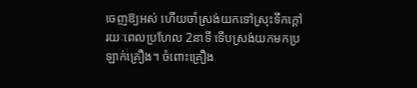ចេញឱ្យអស់ ហើយចាំស្រង់យកទៅស្រុះទឹកក្តៅរយៈពេលប្រហែល 2នាទី ទើបស្រង់យកមកប្រឡាក់គ្រឿង។ ចំពោះគ្រឿង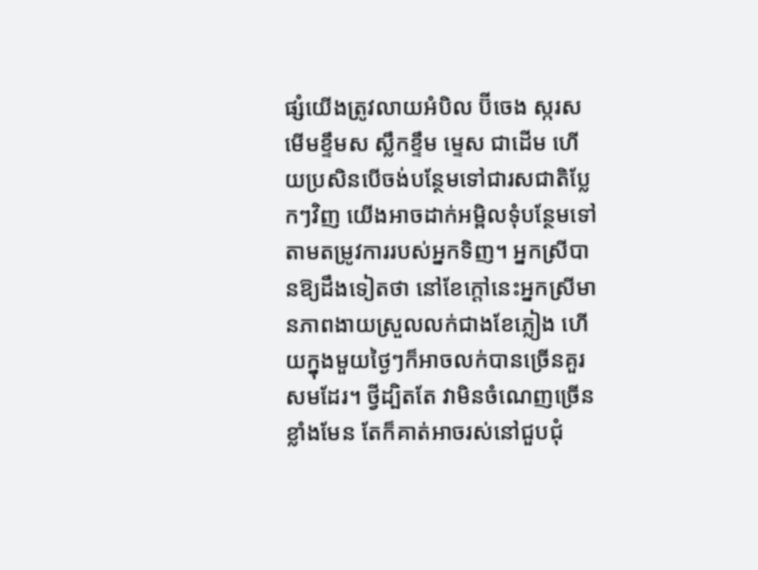ផ្សំយើងត្រូវលាយអំបិល ប៊ីចេង ស្ករស មើមខ្ទឹមស ស្លឹកខ្ទឹម ម្ទេស ជាដើម ហើយប្រសិនបើចង់បន្ថែមទៅជារសជាតិប្លែកៗវិញ យើងអាចដាក់អម្ពិលទុំបន្ថែមទៅតាមតម្រូវការរបស់អ្នកទិញ។ អ្នកស្រីបានឱ្យដឹងទៀតថា នៅខែក្តៅនេះអ្នកស្រីមានភាពងាយស្រួលលក់ជាងខែភ្លៀង ហើយក្នុងមួយថ្ងៃៗក៏អាចលក់បានច្រើនគួរសមដែរ។ ថ្វីដ្បិតតែ វាមិនចំណេញច្រើនខ្លាំងមែន តែក៏គាត់អាចរស់នៅជួបជុំ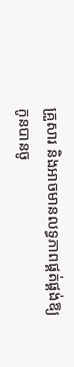គ្រួសារ និងអាចមានលទ្ធភាពផ្គត់ផ្គង់ឱ្យកូនបានចូ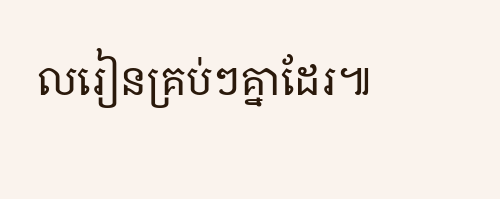លរៀនគ្រប់ៗគ្នាដែរ៕